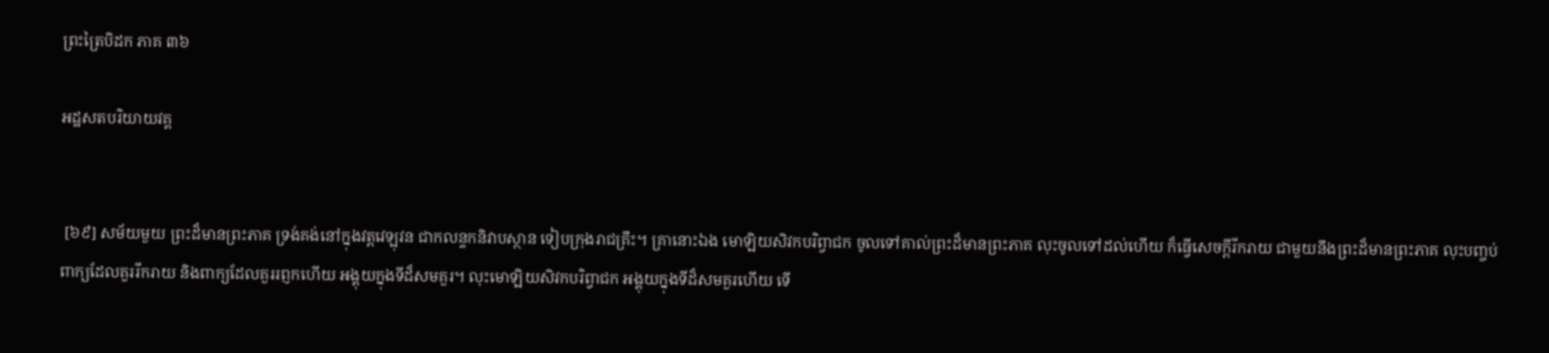ព្រះត្រៃបិដក ភាគ ៣៦

អដ្ឋសតបរិយាយវគ្គ


 [៦៩] សម័យមួយ ព្រះដ៏មានព្រះភាគ ទ្រង់គង់នៅក្នុងវត្តវេឡុវន ជាកលន្ទកនិវាបស្ថាន ទៀបក្រុងរាជគ្រឹះ។ គ្រានោះឯង មោឡិយសិវកបរិព្វាជក ចូលទៅគាល់ព្រះដ៏មានព្រះភាគ លុះចូលទៅដល់ហើយ ក៏ធ្វើសេចក្តីរីករាយ ជាមួយនឹងព្រះដ៏មានព្រះភាគ លុះបញ្ចប់ពាក្យដែលគួររីករាយ និងពាក្យដែលគួររព្ញកហើយ អង្គុយក្នុងទីដ៏សមគួរ។ លុះមោឡិយសិវកបរិព្វាជក អង្គុយក្នុងទីដ៏សមគួរហើយ ទើ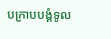បក្រាបបង្គំទូល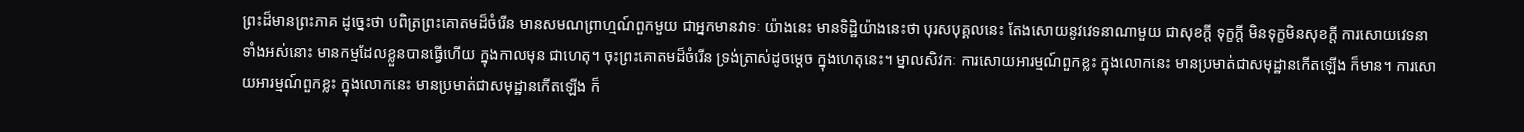ព្រះដ៏មានព្រះភាគ ដូច្នេះថា បពិត្រព្រះគោតមដ៏ចំរើន មានសមណព្រាហ្មណ៍ពួកមួយ ជាអ្នកមានវាទៈ យ៉ាងនេះ មានទិដ្ឋិយ៉ាងនេះថា បុរសបុគ្គលនេះ តែងសោយនូវវេទនាណាមួយ ជាសុខក្តី ទុក្ខក្តី មិនទុក្ខមិនសុខក្តី ការសោយវេទនាទាំងអស់នោះ មានកម្មដែលខ្លួនបានធ្វើហើយ ក្នុងកាលមុន ជាហេតុ។ ចុះព្រះគោតមដ៏ចំរើន ទ្រង់ត្រាស់ដូចម្តេច ក្នុងហេតុនេះ។ ម្នាលសិវកៈ ការសោយអារម្មណ៍ពួកខ្លះ ក្នុងលោកនេះ មានប្រមាត់ជាសមុដ្ឋានកើតឡើង ក៏មាន។ ការសោយអារម្មណ៍ពួកខ្លះ ក្នុងលោកនេះ មានប្រមាត់ជាសមុដ្ឋានកើតឡើង ក៏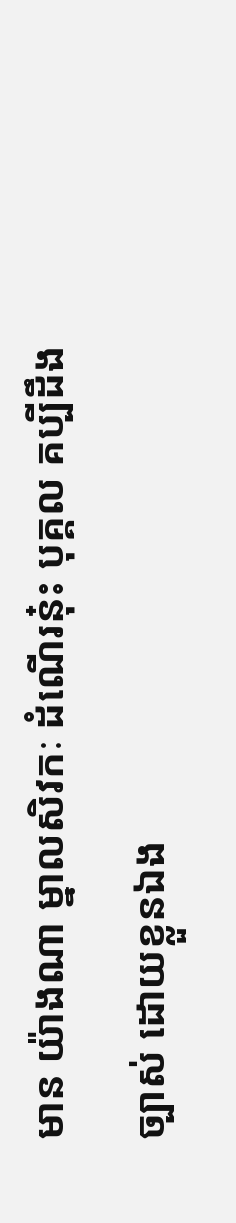មាន យ៉ាងណា ម្នាលសិវកៈ ដំណើរនុ៎ះ បុគ្គល គប្បីដឹងច្បាស់ ដោយខ្លួនឯង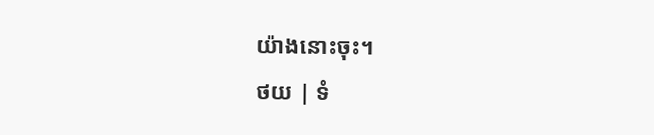យ៉ាងនោះចុះ។
ថយ | ទំ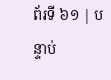ព័រទី ៦១ | បន្ទាប់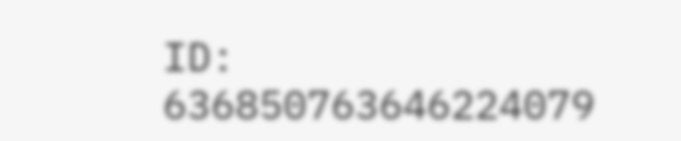ID: 636850763646224079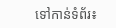ទៅកាន់ទំព័រ៖